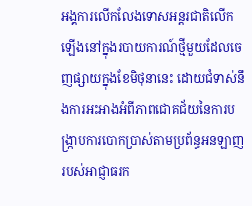អង្គការលើកលែងទោសអន្តរជាតិលើកឡើងនៅក្នុងរបាយការណ៍ថ្មីមួយដែលចេញផ្សាយក្នុងខែមិថុនានេះ ដោយជំទាស់នឹងការអះអាងអំពីភាពជោគជ័យនៃការបង្រ្កាបការបោកប្រាស់តាមប្រព័ន្ធអនឡាញរបស់អាជ្ញាធរក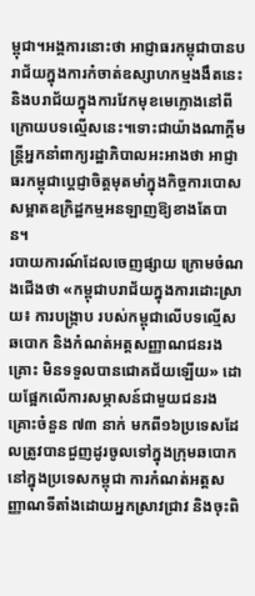ម្ពុជា។អង្គការនោះថា អាជ្ញាធរកម្ពុជាបានបរាជ័យក្នុងការកំចាត់ឧស្សាហកម្មងងឹតនេះ និងបរាជ័យក្នុងការវែកមុខមេក្លោងនៅពីក្រោយបទល្មើសនេះ។ទោះជាយ៉ាងណាក្ដីមន្ត្រីអ្នកនាំពាក្យរដ្ឋាភិបាលអះអាងថា អាជ្ញាធរកម្ពុជាប្ដេជ្ញាចិត្តមុតមាំក្នុងកិច្ចការបោសសម្អាតឧក្រិដ្ឋកម្មអនឡាញឱ្យខាងតែបាន។
របាយការណ៍ដែលចេញផ្សាយ ក្រោមចំណងជើងថា «កម្ពុជាបរាជ័យក្នុងការដោះស្រាយ៖ ការបង្រ្កាប របស់កម្ពុជាលើបទល្មើសឆបោក និងកំណត់អត្តសញ្ញាណជនរងគ្រោះ មិនទទួលបានជោគជ័យឡើយ» ដោយផ្អែកលើការសម្ភាសន៍ជាមួយជនរងគ្រោះចំនួន ៧៣ នាក់ មកពី១៦ប្រទេសដែលត្រូវបានជួញដូរចូលទៅក្នុងក្រុមឆបោកនៅក្នុងប្រទេសកម្ពុជា ការកំណត់អត្តសញ្ញាណទីតាំងដោយអ្នកស្រាវជ្រាវ និងចុះពិ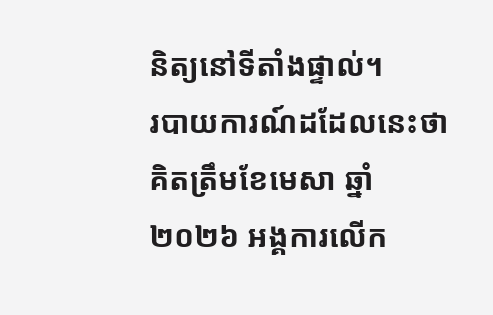និត្យនៅទីតាំងផ្ទាល់។
របាយការណ៍ដដែលនេះថា គិតត្រឹមខែមេសា ឆ្នាំ២០២៦ អង្គការលើក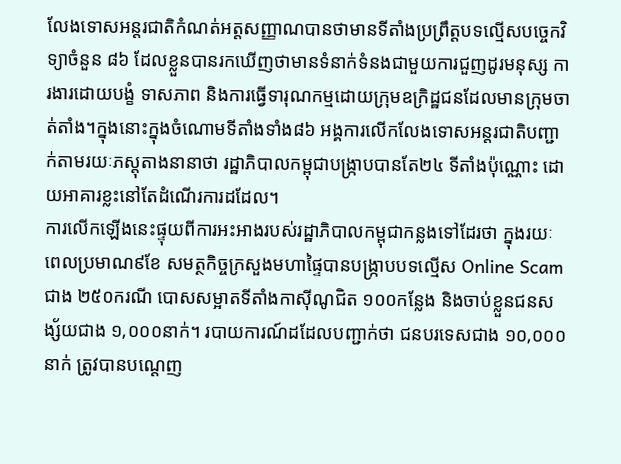លែងទោសអន្តរជាតិកំណត់អត្តសញ្ញាណបានថាមានទីតាំងប្រព្រឹត្តបទល្មើសបច្ចេកវិទ្យាចំនួន ៨៦ ដែលខ្លួនបានរកឃើញថាមានទំនាក់ទំនងជាមួយការជួញដូរមនុស្ស ការងារដោយបង្ខំ ទាសភាព និងការធ្វើទារុណកម្មដោយក្រុមឧក្រិដ្ឋជនដែលមានក្រុមចាត់តាំង។ក្នុងនោះក្នុងចំណោមទីតាំងទាំង៨៦ អង្គការលើកលែងទោសអន្តរជាតិបញ្ជាក់តាមរយៈភស្តុតាងនានាថា រដ្ឋាភិបាលកម្ពុជាបង្រ្កាបបានតែ២៤ ទីតាំងប៉ុណ្ណោះ ដោយអាគារខ្លះនៅតែដំណើរការដដែល។
ការលើកឡើងនេះផ្ទុយពីការអះអាងរបស់រដ្ឋាភិបាលកម្ពុជាកន្លងទៅដែរថា ក្នុងរយៈពេលប្រមាណ៩ខែ សមត្ថកិច្ចក្រសួងមហាផ្ទៃបានបង្ក្រាបបទល្មើស Online Scam ជាង ២៥០ករណី បោសសម្អាតទីតាំងកាស៊ីណូជិត ១០០កន្លែង និងចាប់ខ្លួនជនសង្ស័យជាង ១,០០០នាក់។ របាយការណ៍ដដែលបញ្ជាក់ថា ជនបរទេសជាង ១០,០០០នាក់ ត្រូវបានបណ្ដេញ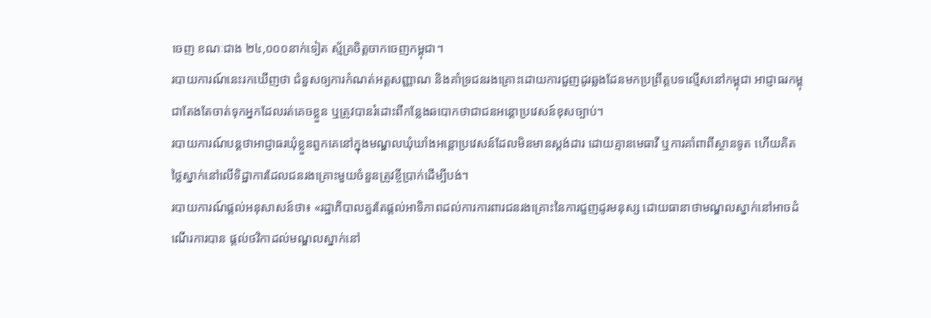ចេញ ខណៈជាង ២៤,០០០នាក់ទៀត ស្ម័គ្រចិត្តចាកចេញកម្ពុជា។
របាយការណ៍នេះរកឃើញថា ជំនួសឲ្យការកំណត់អត្តសញ្ញាណ និងគាំទ្រជនរងគ្រោះដោយការជួញដូរឆ្លងដែនមកប្រព្រឹត្តបទល្មើសនៅកម្ពុជា អាជ្ញាធរកម្ពុជាតែងតែចាត់ទុកអ្នកដែលរត់គេចខ្លួន ឬត្រូវបានរំដោះពីកន្លែងឆបោកថាជាជនអន្តោប្រវេសន៍ខុសច្បាប់។
របាយការណ៍បន្តថាអាជ្ញាធរឃុំខ្លួនពួកគេនៅក្នុងមណ្ឌលឃុំឃាំងអន្តោប្រវេសន៍ដែលមិនមានស្តង់ដារ ដោយគ្មានមេធាវី ឬការគាំពាពីស្ថានទូត ហើយគិតថ្លៃស្នាក់នៅលើទិដ្ឋាការដែលជនរងគ្រោះមួយចំនួនត្រូវខ្ចីប្រាក់ដើម្បីបង់។
របាយការណ៍ផ្ដល់អនុសាសន៍ថា៖ «រដ្ឋាភិបាលគួរតែផ្តល់អាទិភាពដល់ការការពារជនរងគ្រោះនៃការជួញដូរមនុស្ស ដោយធានាថាមណ្ឌលស្នាក់នៅអាចដំណើរការបាន ផ្តល់ថវិកាដល់មណ្ឌលស្នាក់នៅ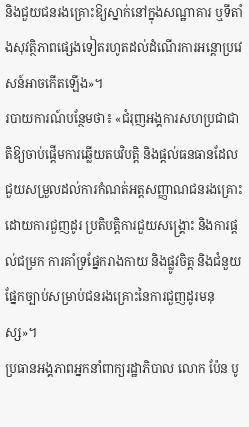និងជួយជនរងគ្រោះឱ្យស្នាក់នៅក្នុងសណ្ឋាគារ ឬទីតាំងសុវត្ថិភាពផ្សេងទៀតរហូតដល់ដំណើរការអន្តោប្រវេសន៍អាចកើតឡើង»។
របាយការណ៍បន្ថែមថា៖ «ជំរុញអង្គការសហប្រជាជាតិឱ្យចាប់ផ្តើមការឆ្លើយតបវិបត្តិ និងផ្តល់ធនធានដែលជួយសម្រួលដល់ការកំណត់អត្តសញ្ញាណជនរងគ្រោះដោយការជួញដូរ ប្រតិបត្តិការជួយសង្គ្រោះ និងការផ្តល់ជម្រក ការគាំទ្រផ្នែករាងកាយ និងផ្លូវចិត្ត និងជំនួយផ្នែកច្បាប់សម្រាប់ជនរងគ្រោះនៃការជួញដូរមនុស្ស»។
ប្រធានអង្គភាពអ្នកនាំពាក្យរដ្ឋាភិបាល លោក ប៉ែន បូ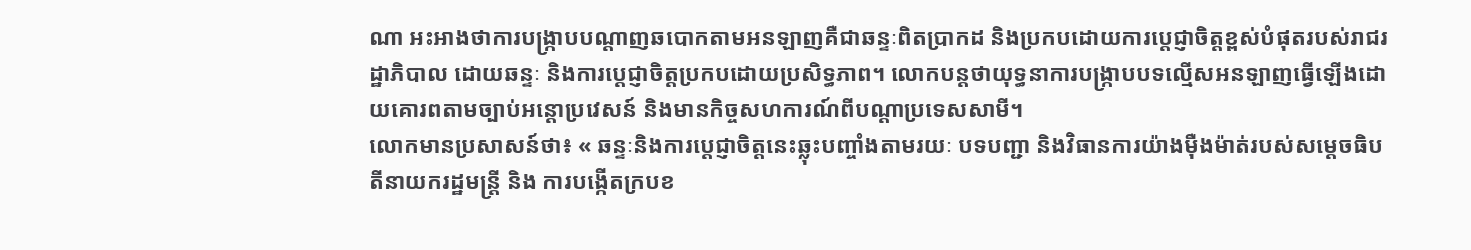ណា អះអាងថាការបង្ក្រាបបណ្តាញឆបោកតាមអនឡាញគឺជាឆន្ទៈពិតប្រាកដ និងប្រកបដោយការប្តេជ្ញាចិត្តខ្ពស់បំផុតរបស់រាជរដ្ឋាភិបាល ដោយឆន្ទៈ និងការប្តេជ្ញាចិត្តប្រកបដោយប្រសិទ្ធភាព។ លោកបន្តថាយុទ្ធនាការបង្ក្រាបបទល្មើសអនឡាញធ្វើឡើងដោយគោរពតាមច្បាប់អន្តោប្រវេសន៍ និងមានកិច្ចសហការណ៍ពីបណ្តាប្រទេសសាមី។
លោកមានប្រសាសន៍ថា៖ « ឆន្ទៈនិងការប្តេជ្ញាចិត្តនេះឆ្លុះបញ្ចាំងតាមរយៈ បទបញ្ជា និងវិធានការយ៉ាងម៉ឺងម៉ាត់របស់សម្តេចធិបតីនាយករដ្ឋមន្ត្រី និង ការបង្កើតក្របខ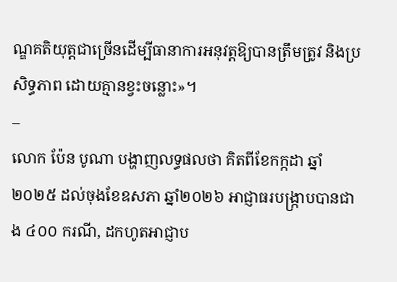ណ្ឌគតិយុត្តជាច្រើនដើម្បីធានាការអនុវត្តឱ្យបានត្រឹមត្រូវ និងប្រសិទ្ធភាព ដោយគ្មានខ្វះចន្លោះ»។
–
លោក ប៉ែន បូណា បង្ហាញលទ្ធផលថា គិតពីខែកក្កដា ឆ្នាំ ២០២៥ ដល់ចុងខែឧសភា ឆ្នាំ២០២៦ អាជ្ញាធរបង្ក្រាបបានជាង ៤០០ ករណី, ដកហូតអាជ្ញាប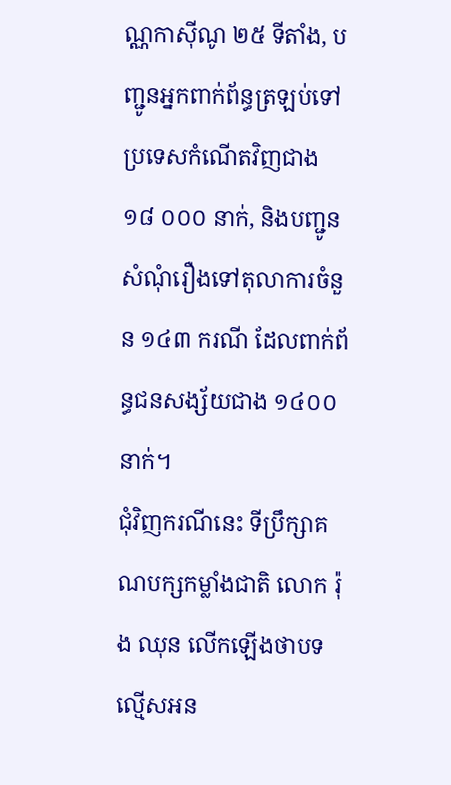ណ្ណកាស៊ីណូ ២៥ ទីតាំង, បញ្ជូនអ្នកពាក់ព័ន្ធត្រឡប់ទៅប្រទេសកំណើតវិញជាង ១៨ ០០០ នាក់, និងបញ្ជូនសំណុំរឿងទៅតុលាការចំនួន ១៤៣ ករណី ដែលពាក់ព័ន្ធជនសង្ស័យជាង ១៤០០ នាក់។
ជុំវិញករណីនេះ ទីប្រឹក្សាគណបក្សកម្លាំងជាតិ លោក រ៉ុង ឈុន លើកឡើងថាបទល្មើសអន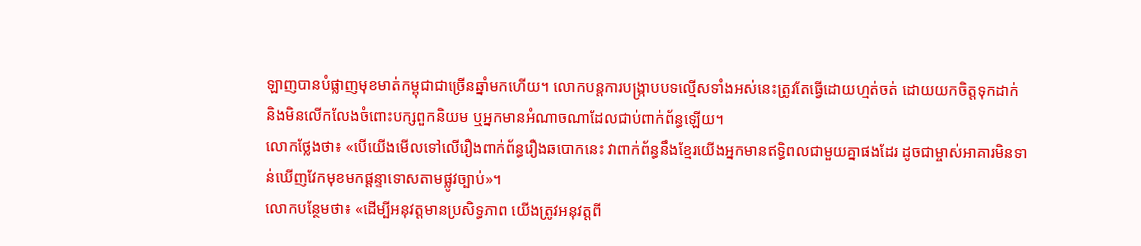ឡាញបានបំផ្លាញមុខមាត់កម្ពុជាជាច្រើនឆ្នាំមកហើយ។ លោកបន្តការបង្រ្កាបបទល្មើសទាំងអស់នេះត្រូវតែធ្វើដោយហ្មត់ចត់ ដោយយកចិត្តទុកដាក់ និងមិនលើកលែងចំពោះបក្សពួកនិយម ឬអ្នកមានអំណាចណាដែលជាប់ពាក់ព័ន្ធឡើយ។
លោកថ្លែងថា៖ «បើយើងមើលទៅលើរឿងពាក់ព័ន្ធរឿងឆបោកនេះ វាពាក់ព័ន្ធនឹងខ្មែរយើងអ្នកមានឥទ្ធិពលជាមួយគ្នាផងដែរ ដូចជាម្ចាស់អាគារមិនទាន់ឃើញវែកមុខមកផ្ដន្ទាទោសតាមផ្លូវច្បាប់»។
លោកបន្ថែមថា៖ «ដើម្បីអនុវត្តមានប្រសិទ្ធភាព យើងត្រូវអនុវត្តពី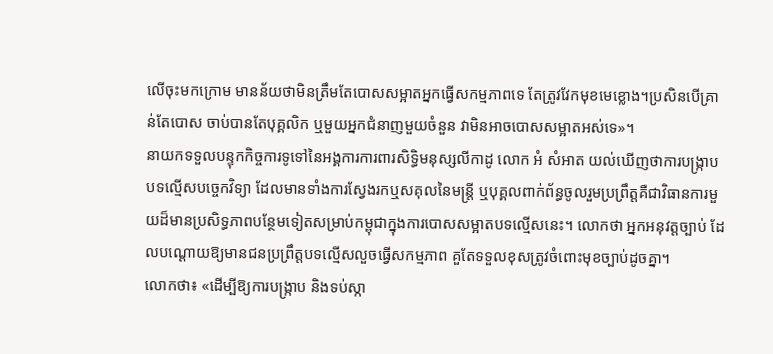លើចុះមកក្រោម មានន័យថាមិនត្រឹមតែបោសសម្អាតអ្នកធ្វើសកម្មភាពទេ តែត្រូវវែកមុខមេខ្លោង។ប្រសិនបើគ្រាន់តែបោស ចាប់បានតែបុគ្គលិក ឬមួយអ្នកជំនាញមួយចំនួន វាមិនអាចបោសសម្អាតអស់ទេ»។
នាយកទទួលបន្ទុកកិច្ចការទូទៅនៃអង្គការការពារសិទ្ធិមនុស្សលីកាដូ លោក អំ សំអាត យល់ឃើញថាការបង្ក្រាបបទល្មើសបច្ចេកវិទ្យា ដែលមានទាំងការស្វែងរកឬសគុលនៃមន្ត្រី ឬបុគ្គលពាក់ព័ន្ធចូលរួមប្រព្រឹត្តគឺជាវិធានការមួយដ៏មានប្រសិទ្ធភាពបន្ថែមទៀតសម្រាប់កម្ពុជាក្នុងការបោសសម្អាតបទល្មើសនេះ។ លោកថា អ្នកអនុវត្តច្បាប់ ដែលបណ្ដោយឱ្យមានជនប្រព្រឹត្តបទល្មើសលួចធ្វើសកម្មភាព គួតែទទួលខុសត្រូវចំពោះមុខច្បាប់ដូចគ្នា។
លោកថា៖ «ដើម្បីឱ្យការបង្រ្កាប និងទប់ស្កា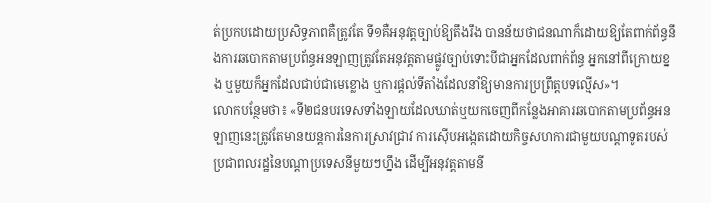ត់ប្រកបដោយប្រសិទ្ធភាពគឺត្រូវតែ ទី១គឺអនុវត្តច្បាប់ឱ្យតឹងរឹង បានន័យថាជនណាក៏ដោយឱ្យតែពាក់ព័ន្ធនឹងការឆបោកតាមប្រព័ន្ធអនឡាញត្រូវតែអនុវត្តតាមផ្លូវច្បាប់ទោះបីជាអ្នកដែលពាក់ព័ន្ធ អ្នកនៅពីក្រោយខ្នង ឬមួយក៏អ្នកដែលជាប់ជាមេខ្លោង ឬការផ្ដល់ទីតាំងដែលនាំឱ្យមានការប្រព្រឹត្តបទល្មើស»។
លោកបន្ថែមថា៖ «ទី២ជនបរទេសទាំងឡាយដែលឃាត់ឬយកចេញពីកន្លែងអាគារឆបោកតាមប្រព័ន្ធអនឡាញនេះត្រូវតែមានយន្តការនៃការស្រាវជ្រាវ ការស៊ើបអង្កេតដោយកិច្ចសហការជាមួយបណ្តាទូតរបស់ប្រជាពលរដ្ឋនៃបណ្ដាប្រទេសនីមួយៗហ្នឹង ដើម្បីអនុវត្តតាមនី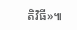តិវិធី»៕